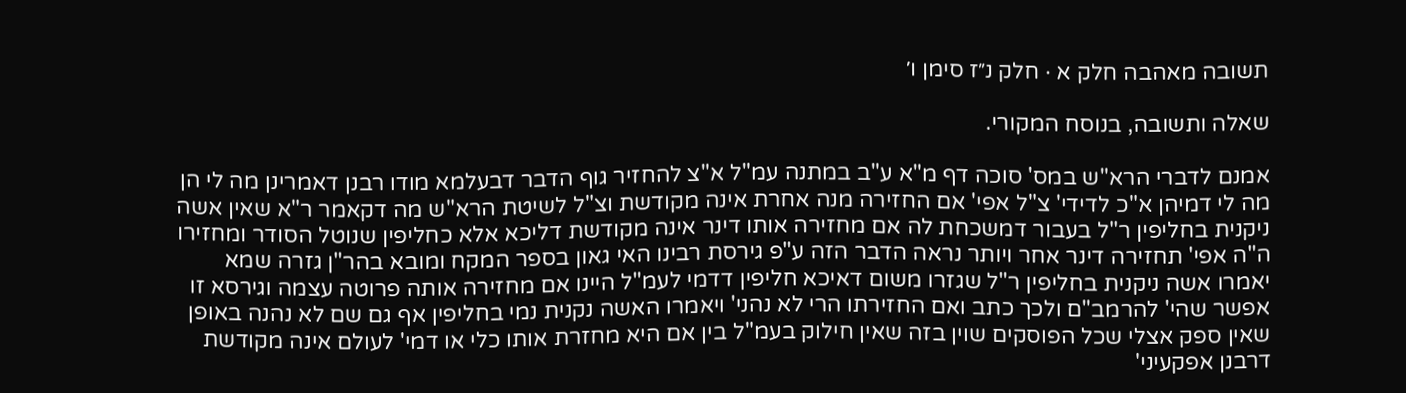תשובה מאהבה חלק א · חלק נ״ז סימן ו׳

שאלה ותשובה, בנוסח המקורי.

אמנם לדברי הרא"ש במס' סוכה דף מ"א ע"ב במתנה עמ"ל א"צ להחזיר גוף הדבר דבעלמא מודו רבנן דאמרינן מה לי הן מה לי דמיהן א"כ לדידי' צ"ל אפי' אם החזירה מנה אחרת אינה מקודשת וצ"ל לשיטת הרא"ש מה דקאמר ר"א שאין אשה ניקנית בחליפין ר"ל בעבור דמשכחת לה אם מחזירה אותו דינר אינה מקודשת דליכא אלא כחליפין שנוטל הסודר ומחזירו ה"ה אפי' תחזירה דינר אחר ויותר נראה הדבר הזה ע"פ גירסת רבינו האי גאון בספר המקח ומובא בהר"ן גזרה שמא יאמרו אשה ניקנית בחליפין ר"ל שגזרו משום דאיכא חליפין דדמי לעמ"ל היינו אם מחזירה אותה פרוטה עצמה וגירסא זו אפשר שהי' להרמב"ם ולכך כתב ואם החזירתו הרי לא נהני' ויאמרו האשה נקנית נמי בחליפין אף גם שם לא נהנה באופן שאין ספק אצלי שכל הפוסקים שוין בזה שאין חילוק בעמ"ל בין אם היא מחזרת אותו כלי או דמי' לעולם אינה מקודשת דרבנן אפקעיני'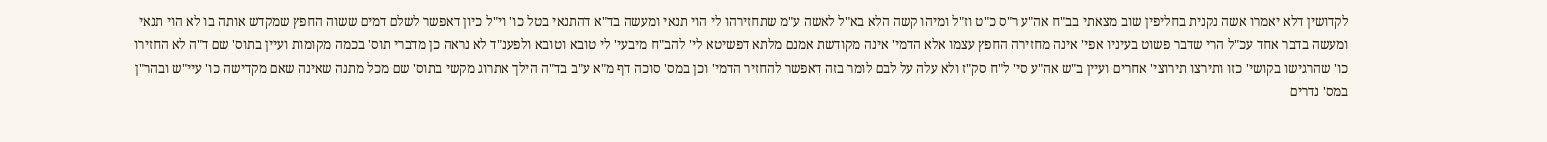לקדושין דלא יאמרו אשה נקנית בחליפין שוב מצאתי בב"ח אה"ע ר"ס כ"ט וז"ל ומיהו קשה הלא בא"ל לאשה ע"מ שתחזירהו לי הוי תנאי ומעשה בד"א דהתנאי בטל כו' וי"ל כיון דאפשר לשלם דמים ששוה החפץ שמקדש אותה בו לא הוי תנאי ומעשה בדבר אחד עכ"ל הרי שדבר פשוט בעיניו אפי' אינה מחזירה החפץ עצמו אלא הדמי' אינה מקודשת אמנם מלתא דפשיטא לי' להב"ח מיבעי' לי טובא וטובא ולפענ"ד לא נראה כן מדברי תוס' בכמה מקומות ועיין בתוס' שם ד"ה לא החזירו כו' שהרגישו בקושי' כזו ותירצו תירוצי' אחרים ועיין ב"ש אה"ע סי' ל"ח סק"ז ולא עלה על לבם לומר בזה דאפשר להחזיר הדמי' וכן במס' סוכה דף מ"א ע"ב בד"ה הילך אתרוג מקשי בתוס' שם מכל מתנה שאינה שאם מקדישה כו' עיי"ש ובהר"ן במס' נדרים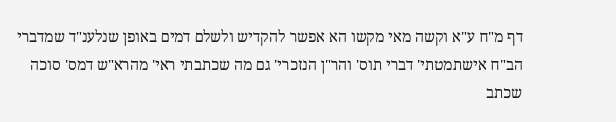דף מ"ח ע"א וקשה מאי מקשו הא אפשר להקדיש ולשלם דמים באופן שנלענ"ד שמדברי הב"ח אישתמטתי' דברי תוס' והר"ן הנזכרי' גם מה שכתבתי ראי' מהרא"ש דמס' סוכה שכתב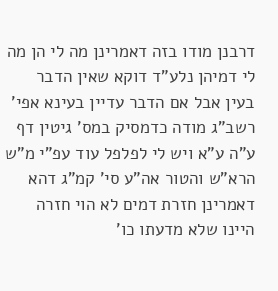דרבנן מודו בזה דאמרינן מה לי הן מה לי דמיהן נלע"ד דוקא שאין הדבר בעין אבל אם הדבר עדיין בעינא אפי' רשב"ג מודה כדמסיק במס' גיטין דף ע"ה ע"א ויש לי לפלפל עוד עפ"י מ"ש הרא"ש והטור אה"ע סי' קמ"ג דהא דאמרינן חזרת דמים לא הוי חזרה היינו שלא מדעתו כו'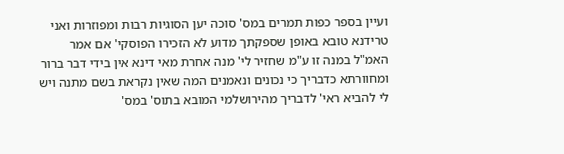ועיין בספר כפות תמרים במס' סוכה יען הסוגיות רבות ומפוזרות ואני טרידנא טובא באופן שספקתך מדוע לא הזכירו הפוסקי' אם אמר האמ"ל במנה זו ע"מ שחזיר לי' מנה אחרת מאי דינא אין בידי דבר ברור ומחוורתא כדבריך כי נכונים ונאמנים המה שאין נקראת בשם מתנה ויש לי להביא ראי' לדבריך מהירושלמי המובא בתוס' במס'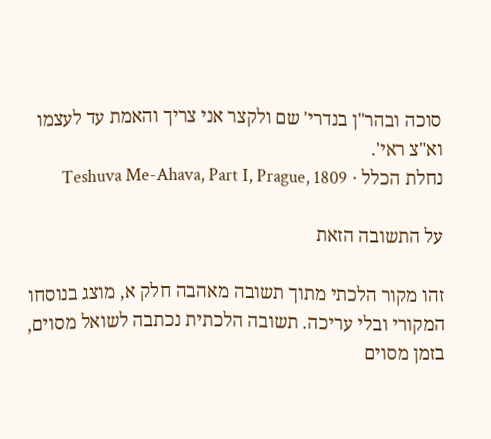סוכה ובהר"ן בנדרי' שם ולקצר אני צריך והאמת עד לעצמו וא"צ ראי'.
נחלת הכלל · Teshuva Me-Ahava, Part I, Prague, 1809

על התשובה הזאת

זהו מקור הלכתי מתוך תשובה מאהבה חלק א, מוצג בנוסחו המקורי ובלי עריכה. תשובה הלכתית נכתבה לשואל מסוים, בזמן מסוים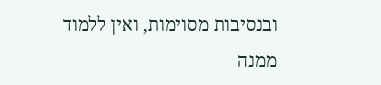ובנסיבות מסוימות, ואין ללמוד ממנה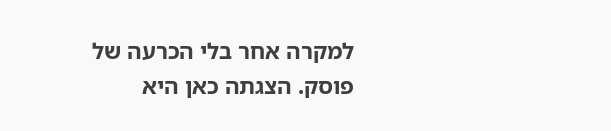למקרה אחר בלי הכרעה של פוסק. הצגתה כאן היא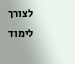לצורך לימוד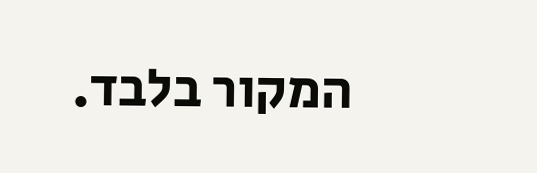המקור בלבד.